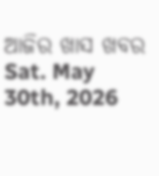ଆଜିର ଖାସ ଖବର
Sat. May 30th, 2026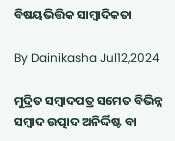ବିଷୟଭିତ୍ତିକ ସାମ୍ୱାଦିକତା

By Dainikasha Jul12,2024

ମୁଦ୍ରିତ ସମ୍ୱାଦପତ୍ର ସମେତ ବିଭିନ୍ନ ସମ୍ୱାଦ ଉତ୍ପାଦ ଅନିର୍ଦ୍ଦିଷ୍ଟ ବା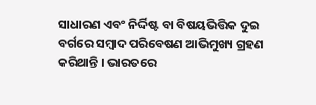ସାଧାରଣ ଏବଂ ନିର୍ଦ୍ଦିଷ୍ଟ ବା ବିଷୟଭିତ୍ତିକ ଦୁଇ ବର୍ଗରେ ସମ୍ୱାଦ ପରିବେଷଣ ଆଭିମୁଖ୍ୟ ଗ୍ରହଣ କରିଥାନ୍ତି । ଭାରତରେ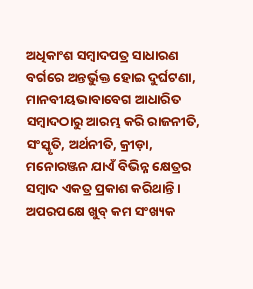ଅଧିକାଂଶ ସମ୍ୱାଦପତ୍ର ସାଧାରଣ ବର୍ଗରେ ଅନ୍ତର୍ଭୁକ୍ତ ହୋଇ ଦୁର୍ଘଟଣା, ମାନବୀୟଭାବାବେଗ ଆଧାରିତ ସମ୍ୱାଦଠାରୁ ଆରମ୍ଭ କରି ରାଜନୀତି, ସଂସ୍କୃତି, ଅର୍ଥନୀତି, କ୍ରୀଡ଼ା, ମନୋରଞ୍ଜନ ଯାଏଁ ବିଭିନ୍ନ କ୍ଷେତ୍ରର ସମ୍ୱାଦ ଏକତ୍ର ପ୍ରକାଶ କରିଥାନ୍ତି । ଅପରପକ୍ଷେ ଖୁବ୍ କମ ସଂଖ୍ୟକ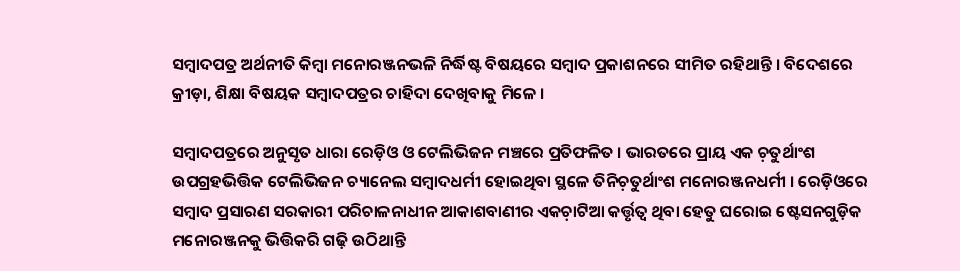ସମ୍ୱାଦପତ୍ର ଅର୍ଥନୀତି କିମ୍ୱା ମନୋରଞ୍ଜନଭଳି ନିର୍ଦ୍ଧିଷ୍ଟ ବିଷୟରେ ସମ୍ୱାଦ ପ୍ରକାଶନରେ ସୀମିତ ରହିଥାନ୍ତି । ବିଦେଶରେ କ୍ରୀଡ଼ା, ଶିକ୍ଷା ବିଷୟକ ସମ୍ୱାଦପତ୍ରର ଚାହିଦା ଦେଖିବାକୁ ମିଳେ ।

ସମ୍ୱାଦପତ୍ରରେ ଅନୁସୃତ ଧାରା ରେଡ଼ିଓ ଓ ଟେଲିଭିଜନ ମଞ୍ଚରେ ପ୍ରତିଫଳିତ । ଭାରତରେ ପ୍ରାୟ ଏକ ଚ଼ତୁର୍ଥାଂଶ ଉପଗ୍ରହଭିତ୍ତିକ ଟେଲିଭିଜନ ଚ୍ୟାନେଲ ସମ୍ୱାଦଧର୍ମୀ ହୋଇଥିବା ସ୍ଥଳେ ତିନିଚ଼ତୁର୍ଥାଂଶ ମନୋରଞ୍ଜନଧର୍ମୀ । ରେଡ଼ିଓରେ ସମ୍ୱାଦ ପ୍ରସାରଣ ସରକାରୀ ପରିଚାଳନାଧୀନ ଆକାଶବାଣୀର ଏକଚ଼ାଟିଆ କର୍ତ୍ତୃତ୍ୱ ଥିବା ହେତୁ ଘରୋଇ ଷ୍ଟେସନଗୁଡ଼ିକ ମନୋରଞ୍ଜନକୁ ଭିତ୍ତିକରି ଗଢ଼ି ଉଠିଥାନ୍ତି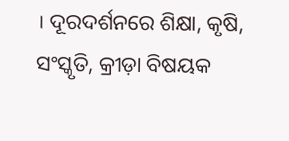। ଦୂରଦର୍ଶନରେ ଶିକ୍ଷା, କୃଷି, ସଂସ୍କୃତି, କ୍ରୀଡ଼ା ବିଷୟକ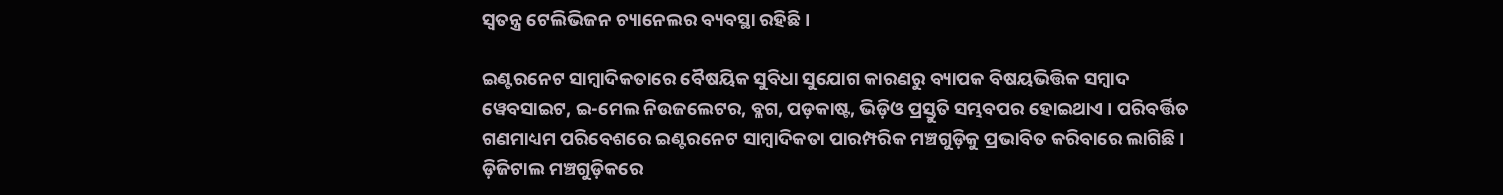ସ୍ୱତନ୍ତ୍ର ଟେଲିଭିଜନ ଚ୍ୟାନେଲର ବ୍ୟବସ୍ଥା ରହିଛି ।

ଇଣ୍ଟରନେଟ ସାମ୍ୱାଦିକତାରେ ବୈଷୟିକ ସୁବିଧା ସୁଯୋଗ କାରଣରୁ ବ୍ୟାପକ ବିଷୟଭିତ୍ତିକ ସମ୍ୱାଦ ୱେବସାଇଟ, ଇ-ମେଲ ନିଉଜଲେଟର, ବ୍ଳଗ, ପଡ଼କାଷ୍ଟ, ଭିଡ଼ିଓ ପ୍ରସ୍ତୁତି ସମ୍ଭବପର ହୋଇଥାଏ । ପରିବର୍ତ୍ତିତ ଗଣମାଧ୍ୟମ ପରିବେଶରେ ଇଣ୍ଟରନେଟ ସାମ୍ୱାଦିକତା ପାରମ୍ପରିକ ମଞ୍ଚଗୁଡ଼ିକୁ ପ୍ରଭାବିତ କରିବାରେ ଲାଗିଛି । ଡ଼ିଜିଟାଲ ମଞ୍ଚଗୁଡ଼ିକରେ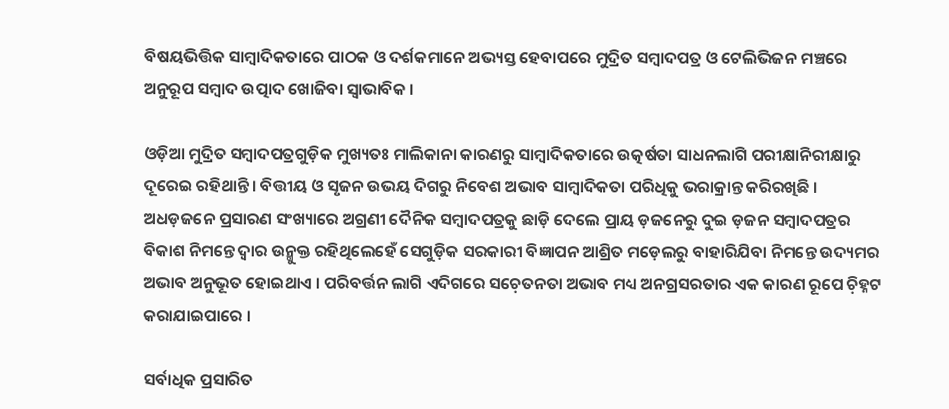ବିଷୟଭିତ୍ତିକ ସାମ୍ୱାଦିକତାରେ ପାଠକ ଓ ଦର୍ଶକମାନେ ଅଭ୍ୟସ୍ତ ହେବାପରେ ମୁଦ୍ରିତ ସମ୍ୱାଦପତ୍ର ଓ ଟେଲିଭିଜନ ମଞ୍ଚରେ ଅନୁରୂପ ସମ୍ୱାଦ ଉତ୍ପାଦ ଖୋଜିବା ସ୍ୱାଭାବିକ ।

ଓଡ଼ିଆ ମୁଦ୍ରିତ ସମ୍ୱାଦପତ୍ରଗୁଡ଼ିକ ମୁଖ୍ୟତଃ ମାଲିକାନା କାରଣରୁ ସାମ୍ୱାଦିକତାରେ ଉତ୍କର୍ଷତା ସାଧନଲାଗି ପରୀକ୍ଷାନିରୀକ୍ଷାରୁ ଦୂରେଇ ରହିଥାନ୍ତି । ବିତ୍ତୀୟ ଓ ସୃଜନ ଉଭୟ ଦିଗରୁ ନିବେଶ ଅଭାବ ସାମ୍ୱାଦିକତା ପରିଧିକୁ ଭରାକ୍ରାନ୍ତ କରିରଖିଛି । ଅଧଡ଼ଜନେ ପ୍ରସାରଣ ସଂଖ୍ୟାରେ ଅଗ୍ରଣୀ ଦୈନିକ ସମ୍ୱାଦପତ୍ରକୁ ଛାଡ଼ି ଦେଲେ ପ୍ରାୟ ଡ଼ଜନେରୁ ଦୁଇ ଡ଼ଜନ ସମ୍ୱାଦପତ୍ରର ବିକାଶ ନିମନ୍ତେ ଦ୍ୱାର ଉନ୍ମୁକ୍ତ ରହିଥିଲେହେଁ ସେଗୁଡ଼ିକ ସରକାରୀ ବିଜ୍ଞାପନ ଆଶ୍ରିତ ମଡ଼େଲରୁ ବାହାରିଯିବା ନିମନ୍ତେ ଉଦ୍ୟମର ଅଭାବ ଅନୁଭୂତ ହୋଇଥାଏ । ପରିବର୍ତ୍ତନ ଲାଗି ଏଦିଗରେ ସଚ଼େତନତା ଅଭାବ ମଧ୍ୟ ଅନଗ୍ରସରତାର ଏକ କାରଣ ରୂପେ ଚ଼ିହ୍ନଟ କରାଯାଇପାରେ ।

ସର୍ବାଧିକ ପ୍ରସାରିତ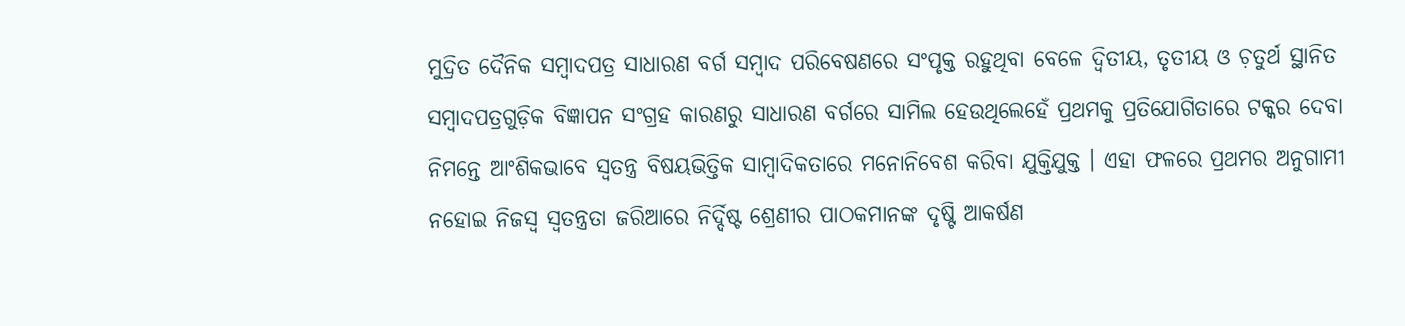ମୁଦ୍ରିତ ଦୈନିକ ସମ୍ୱାଦପତ୍ର ସାଧାରଣ ବର୍ଗ ସମ୍ୱାଦ ପରିବେଷଣରେ ସଂପୃକ୍ତ ରହୁଥିବା ବେଳେ ଦ୍ୱିତୀୟ, ତୃତୀୟ ଓ ଚ଼ତୁର୍ଥ ସ୍ଥାନିତ ସମ୍ୱାଦପତ୍ରଗୁଡ଼ିକ ବିଜ୍ଞାପନ ସଂଗ୍ରହ କାରଣରୁ ସାଧାରଣ ବର୍ଗରେ ସାମିଲ ହେଉଥିଲେହେଁ ପ୍ରଥମକୁ ପ୍ରତିଯୋଗିତାରେ ଟକ୍କର ଦେବା ନିମନ୍ତେ ଆଂଶିକଭାବେ ସ୍ୱତନ୍ତ୍ର ବିଷୟଭିତ୍ତିକ ସାମ୍ୱାଦିକତାରେ ମନୋନିବେଶ କରିବା ଯୁକ୍ତିଯୁକ୍ତ । ଏହା ଫଳରେ ପ୍ରଥମର ଅନୁଗାମୀ ନହୋଇ ନିଜସ୍ୱ ସ୍ଵତନ୍ତ୍ରତା ଜରିଆରେ ନିର୍ଦ୍ଦିଷ୍ଟ ଶ୍ରେଣୀର ପାଠକମାନଙ୍କ ଦୃଷ୍ଟି ଆକର୍ଷଣ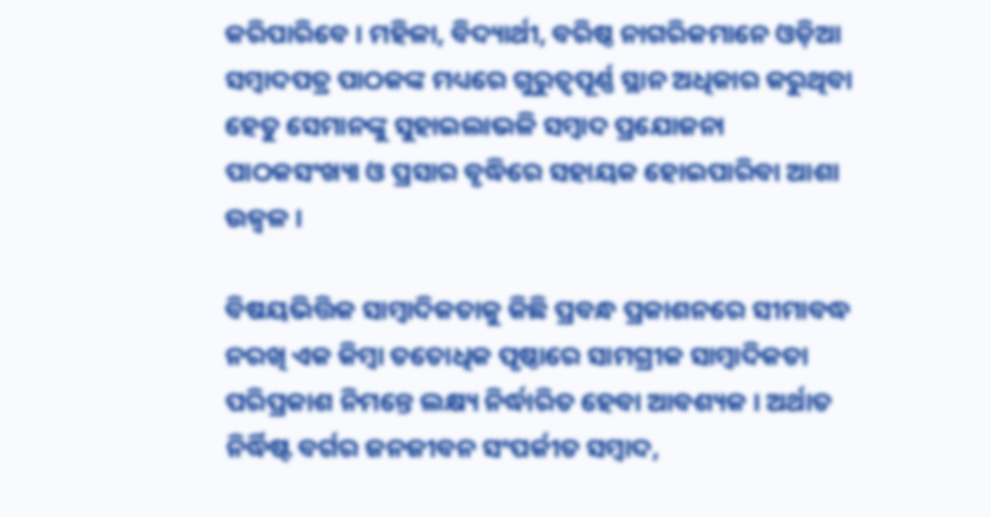କରିପାରିବେ । ମହିଳା, ବିଦ୍ୟାର୍ଥୀ, ବରିଷ୍ଠ ନାଗରିକମାନେ ଓଡ଼ିଆ ସମ୍ୱାଦପତ୍ର ପାଠକଙ୍କ ମଧ୍ୟରେ ଗୁରୁତ୍ୱପୂର୍ଣ୍ଣ ସ୍ଥାନ ଅଧିକାର କରୁଥିବା ହେତୁ ସେମାନଙ୍କୁ ସୁହାଇଲାଭଳି ସମ୍ୱାଦ ପ୍ରଯୋଜନା ପାଠକସଂଖ୍ୟା ଓ ପ୍ରସାର ବୃଦ୍ଧିରେ ସହାୟକ ହୋଇପାରିବା ଆଶା ଉଜ୍ୱଳ ।

ବିଷୟଭିତ୍ତିକ ସାମ୍ୱାଦିକତାକୁ କିଛି ପ୍ରବନ୍ଧ ପ୍ରକାଶନରେ ସୀମାବଦ୍ଧ ନରଖି ଏକ କିମ୍ୱା ତତୋଧିକ ପୃଷ୍ଠାରେ ସାମଗ୍ରୀକ ସାମ୍ୱାଦିକତା ପରିପ୍ରକାଶ ନିମନ୍ତେ ଲକ୍ଷ୍ୟ ନିର୍ଦ୍ଧାରିତ ହେବା ଆବଶ୍ୟକ । ଅର୍ଥାତ ନିର୍ଦ୍ଧିଷ୍ଟ ବର୍ଗର ଜନଜୀବନ ସଂପର୍କୀତ ସମ୍ୱାଦ,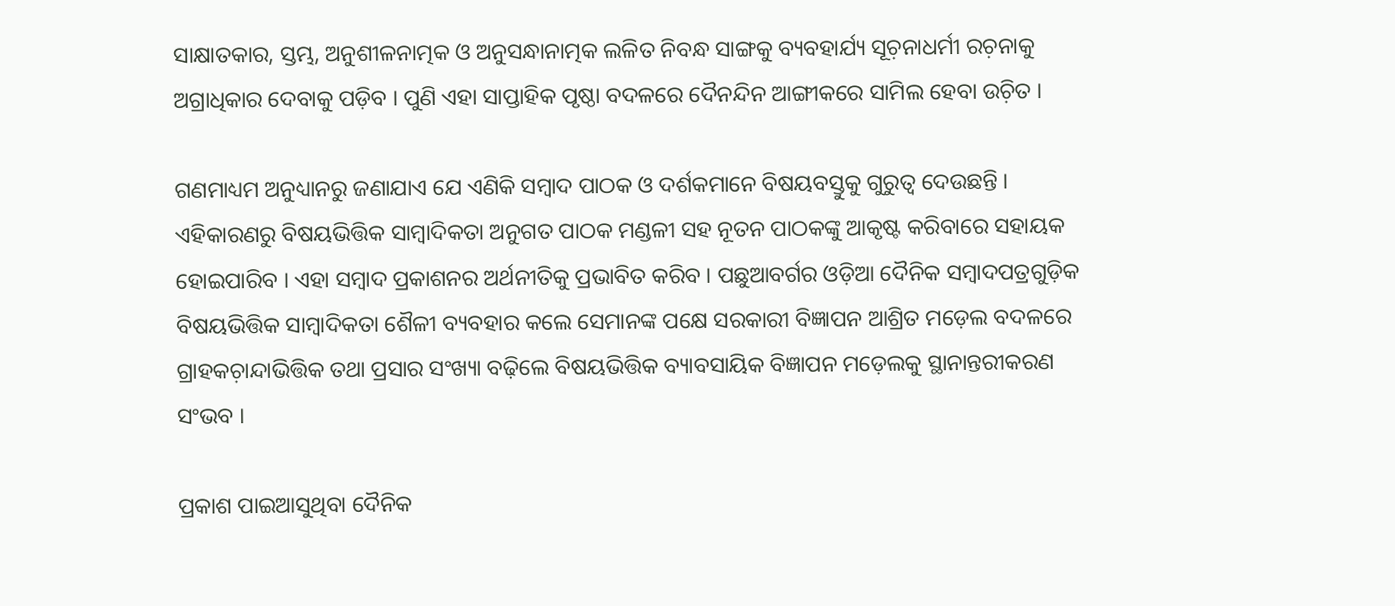ସାକ୍ଷାତକାର, ସ୍ତମ୍ଭ, ଅନୁଶୀଳନାତ୍ମକ ଓ ଅନୁସନ୍ଧାନାତ୍ମକ ଲଳିତ ନିବନ୍ଧ ସାଙ୍ଗକୁ ବ୍ୟବହାର୍ଯ୍ୟ ସୂଚ଼ନାଧର୍ମୀ ରଚ଼ନାକୁ ଅଗ୍ରାଧିକାର ଦେବାକୁ ପଡ଼ିବ । ପୁଣି ଏହା ସାପ୍ତାହିକ ପୃଷ୍ଠା ବଦଳରେ ଦୈନନ୍ଦିନ ଆଙ୍ଗୀକରେ ସାମିଲ ହେବା ଉଚ଼ିତ ।

ଗଣମାଧ୍ୟମ ଅନୁଧ୍ୟାନରୁ ଜଣାଯାଏ ଯେ ଏଣିକି ସମ୍ୱାଦ ପାଠକ ଓ ଦର୍ଶକମାନେ ବିଷୟବସ୍ତୁକୁ ଗୁରୁତ୍ୱ ଦେଉଛନ୍ତି । ଏହିକାରଣରୁ ବିଷୟଭିତ୍ତିକ ସାମ୍ୱାଦିକତା ଅନୁଗତ ପାଠକ ମଣ୍ଡଳୀ ସହ ନୂତନ ପାଠକଙ୍କୁ ଆକୃଷ୍ଟ କରିବାରେ ସହାୟକ ହୋଇପାରିବ । ଏହା ସମ୍ୱାଦ ପ୍ରକାଶନର ଅର୍ଥନୀତିକୁ ପ୍ରଭାବିତ କରିବ । ପଛୁଆବର୍ଗର ଓଡ଼ିଆ ଦୈନିକ ସମ୍ୱାଦପତ୍ରଗୁଡ଼ିକ ବିଷୟଭିତ୍ତିକ ସାମ୍ୱାଦିକତା ଶୈଳୀ ବ୍ୟବହାର କଲେ ସେମାନଙ୍କ ପକ୍ଷେ ସରକାରୀ ବିଜ୍ଞାପନ ଆଶ୍ରିତ ମଡ଼େଲ ବଦଳରେ ଗ୍ରାହକଚ଼ାନ୍ଦାଭିତ୍ତିକ ତଥା ପ୍ରସାର ସଂଖ୍ୟା ବଢ଼ିଲେ ବିଷୟଭିତ୍ତିକ ବ୍ୟାବସାୟିକ ବିଜ୍ଞାପନ ମଡ଼େଲକୁ ସ୍ଥାନାନ୍ତରୀକରଣ ସଂଭବ ।

ପ୍ରକାଶ ପାଇଆସୁଥିବା ଦୈନିକ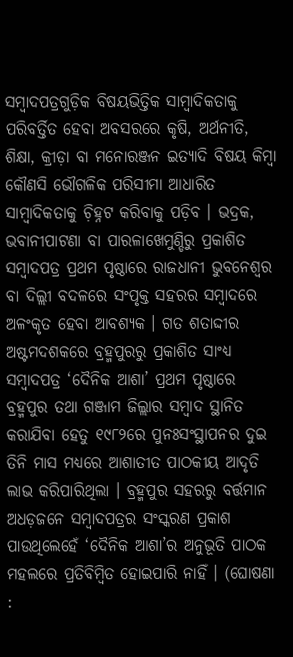ସମ୍ୱାଦପତ୍ରଗୁଡ଼ିକ ବିଷୟଭିତ୍ତିକ ସାମ୍ୱାଦିକତାକୁ ପରିବର୍ତ୍ତିତ ହେବା ଅବସରରେ କୃଷି, ଅର୍ଥନୀତି, ଶିକ୍ଷା, କ୍ରୀଡ଼ା ବା ମନୋରଞ୍ଜନ ଇତ୍ୟାଦି ବିଷୟ କିମ୍ୱା କୌଣସି ଭୌଗଳିକ ପରିସୀମା ଆଧାରିତ ସାମ୍ୱାଦିକତାକୁ ଚ଼ିହ୍ନଟ କରିବାକୁ ପଡ଼ିବ । ଭଦ୍ରକ, ଭବାନୀପାଟଣା ବା ପାରଳାଖେମୁଣ୍ଡିରୁ ପ୍ରକାଶିତ ସମ୍ୱାଦପତ୍ର ପ୍ରଥମ ପୃଷ୍ଠାରେ ରାଜଧାନୀ ଭୁବନେଶ୍ୱର ବା ଦିଲ୍ଲୀ ବଦଳରେ ସଂପୃକ୍ତ ସହରର ସମ୍ୱାଦରେ ଅଳଂକୃତ ହେବା ଆବଶ୍ୟକ । ଗତ ଶତାଦ୍ଦୀର ଅଷ୍ଟମଦଶକରେ ବ୍ରହ୍ମପୁରରୁ ପ୍ରକାଶିତ ସାଂଧ୍ୟ ସମ୍ୱାଦପତ୍ର ‘ଦୈନିକ ଆଶା’ ପ୍ରଥମ ପୃଷ୍ଠାରେ ବ୍ରହ୍ମପୁର ତଥା ଗଞ୍ଜାମ ଜିଲ୍ଲାର ସମ୍ୱାଦ ସ୍ଥାନିତ କରାଯିବା ହେତୁ ୧୯୮୨ରେ ପୁନଃସଂସ୍ଥାପନର ଦୁଇ ତିନି ମାସ ମଧ୍ୟରେ ଆଶାତୀତ ପାଠକୀୟ ଆଦୃତି ଲାଭ କରିପାରିଥିଲା । ବ୍ରହ୍ମପୁର ସହରରୁ ବର୍ତ୍ତମାନ ଅଧଡ଼ଜନେ ସମ୍ୱାଦପତ୍ରର ସଂସ୍କରଣ ପ୍ରକାଶ ପାଉଥିଲେହେଁ ‘ଦୈନିକ ଆଶା’ର ଅନୁଭୂତି ପାଠକ ମହଲରେ ପ୍ରତିବିମ୍ୱିତ ହୋଇପାରି ନାହିଁ । (ଘୋଷଣା :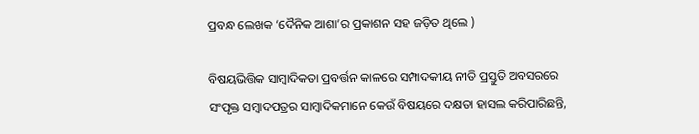ପ୍ରବନ୍ଧ ଲେଖକ ‘ଦୈନିକ ଆଶା’ର ପ୍ରକାଶନ ସହ ଜଡ଼ିତ ଥିଲେ )

ବିଷୟଭିତ୍ତିକ ସାମ୍ୱାଦିକତା ପ୍ରବର୍ତ୍ତନ କାଳରେ ସମ୍ପାଦକୀୟ ନୀତି ପ୍ରସ୍ତୁତି ଅବସରରେ ସଂପୃକ୍ତ ସମ୍ୱାଦପତ୍ରର ସାମ୍ୱାଦିକମାନେ କେଉଁ ବିଷୟରେ ଦକ୍ଷତା ହାସଲ କରିପାରିଛନ୍ତି,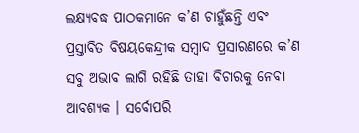ଲକ୍ଷ୍ୟବଦ୍ଧ ପାଠକମାନେ କ’ଣ ଚାହୁଁଛନ୍ତି ଏବଂ ପ୍ରସ୍ତାବିତ ବିଷୟକେନ୍ଦ୍ରୀକ ସମ୍ୱାଦ ପ୍ରସାରଣରେ କ’ଣ ସବୁ ଅଭାବ ଲାଗି ରହିଛି ତାହା ବିଚାରକୁ ନେବା ଆବଶ୍ୟକ । ସର୍ବୋପରି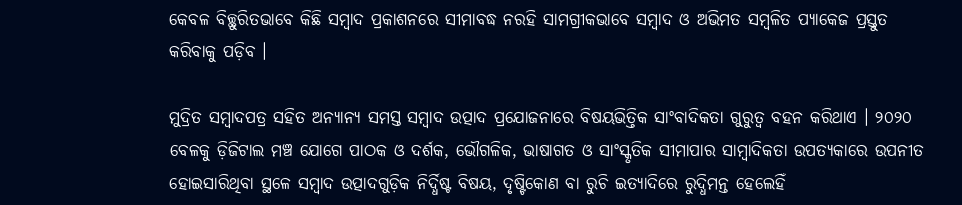କେବଳ ବିଚ୍ଛୁରିତଭାବେ କିଛି ସମ୍ୱାଦ ପ୍ରକାଶନରେ ସୀମାବଦ୍ଧ ନରହି ସାମଗ୍ରୀକଭାବେ ସମ୍ୱାଦ ଓ ଅଭିମତ ସମ୍ୱଳିତ ପ୍ୟାକେଜ ପ୍ରସ୍ତୁତ କରିବାକୁ ପଡ଼ିବ ।

ମୁଦ୍ରିତ ସମ୍ୱାଦପତ୍ର ସହିତ ଅନ୍ୟାନ୍ୟ ସମସ୍ତ ସମ୍ୱାଦ ଉତ୍ପାଦ ପ୍ରଯୋଜନାରେ ବିଷୟଭିତ୍ତିକ ସାଂବାଦିକତା ଗୁରୁତ୍ୱ ବହନ କରିଥାଏ । ୨୦୨୦ ବେଳକୁ ଡ଼ିଜିଟାଲ ମଞ୍ଚ ଯୋଗେ ପାଠକ ଓ ଦର୍ଶକ, ଭୌଗଳିକ, ଭାଷାଗତ ଓ ସାଂସ୍କୃତିକ ସୀମାପାର ସାମ୍ୱାଦିକତା ଉପତ୍ୟକାରେ ଉପନୀତ ହୋଇସାରିଥିବା ସ୍ଥଳେ ସମ୍ୱାଦ ଉତ୍ପାଦଗୁଡ଼ିକ ନିର୍ଦ୍ଧିଷ୍ଟ ବିଷୟ, ଦୃଷ୍ଟିକୋଣ ବା ରୁଚି ଇତ୍ୟାଦିରେ ରୁଦ୍ଧିମନ୍ତ ହେଲେହିଁ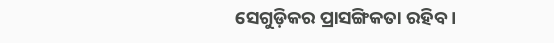ସେଗୁଡ଼ିକର ପ୍ରାସଙ୍ଗିକତା ରହିବ ।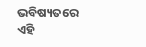ଭବିଷ୍ୟତରେ ଏହି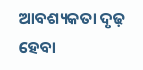ଆବଶ୍ୟକତା ଦୃଢ଼ ହେବା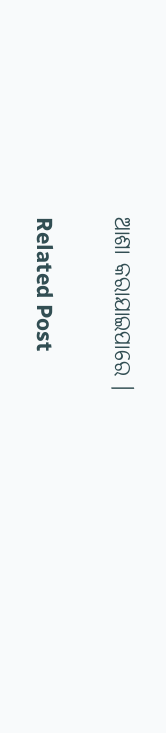ଆଶା କରାଯାଇପାରେ ।

Related Post